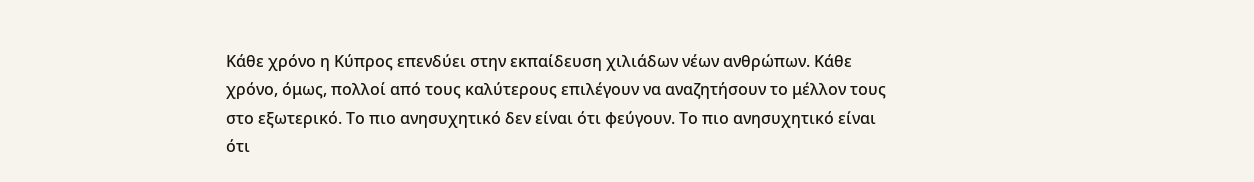Κάθε χρόνο η Κύπρος επενδύει στην εκπαίδευση χιλιάδων νέων ανθρώπων. Κάθε χρόνο, όμως, πολλοί από τους καλύτερους επιλέγουν να αναζητήσουν το μέλλον τους στο εξωτερικό. Το πιο ανησυχητικό δεν είναι ότι φεύγουν. Το πιο ανησυχητικό είναι ότι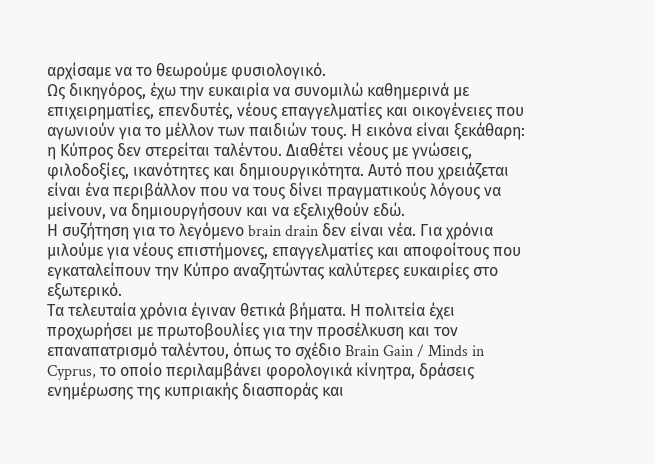αρχίσαμε να το θεωρούμε φυσιολογικό.
Ως δικηγόρος, έχω την ευκαιρία να συνομιλώ καθημερινά με επιχειρηματίες, επενδυτές, νέους επαγγελματίες και οικογένειες που αγωνιούν για το μέλλον των παιδιών τους. Η εικόνα είναι ξεκάθαρη: η Κύπρος δεν στερείται ταλέντου. Διαθέτει νέους με γνώσεις, φιλοδοξίες, ικανότητες και δημιουργικότητα. Αυτό που χρειάζεται είναι ένα περιβάλλον που να τους δίνει πραγματικούς λόγους να μείνουν, να δημιουργήσουν και να εξελιχθούν εδώ.
Η συζήτηση για το λεγόμενο brain drain δεν είναι νέα. Για χρόνια μιλούμε για νέους επιστήμονες, επαγγελματίες και αποφοίτους που εγκαταλείπουν την Κύπρο αναζητώντας καλύτερες ευκαιρίες στο εξωτερικό.
Τα τελευταία χρόνια έγιναν θετικά βήματα. Η πολιτεία έχει προχωρήσει με πρωτοβουλίες για την προσέλκυση και τον επαναπατρισμό ταλέντου, όπως το σχέδιο Brain Gain / Minds in Cyprus, το οποίο περιλαμβάνει φορολογικά κίνητρα, δράσεις ενημέρωσης της κυπριακής διασποράς και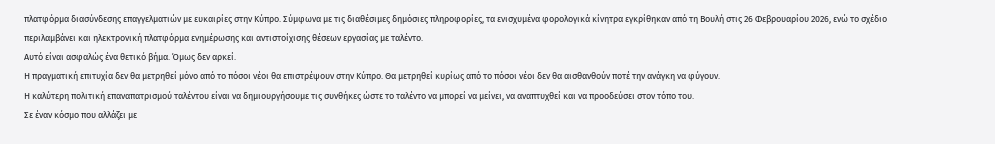πλατφόρμα διασύνδεσης επαγγελματιών με ευκαιρίες στην Κύπρο. Σύμφωνα με τις διαθέσιμες δημόσιες πληροφορίες, τα ενισχυμένα φορολογικά κίνητρα εγκρίθηκαν από τη Βουλή στις 26 Φεβρουαρίου 2026, ενώ το σχέδιο περιλαμβάνει και ηλεκτρονική πλατφόρμα ενημέρωσης και αντιστοίχισης θέσεων εργασίας με ταλέντο.
Αυτό είναι ασφαλώς ένα θετικό βήμα. Όμως δεν αρκεί.
Η πραγματική επιτυχία δεν θα μετρηθεί μόνο από το πόσοι νέοι θα επιστρέψουν στην Κύπρο. Θα μετρηθεί κυρίως από το πόσοι νέοι δεν θα αισθανθούν ποτέ την ανάγκη να φύγουν.
Η καλύτερη πολιτική επαναπατρισμού ταλέντου είναι να δημιουργήσουμε τις συνθήκες ώστε το ταλέντο να μπορεί να μείνει, να αναπτυχθεί και να προοδεύσει στον τόπο του.
Σε έναν κόσμο που αλλάζει με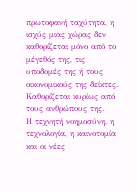πρωτοφανή ταχύτητα, η ισχύς μιας χώρας δεν καθορίζεται μόνο από το μέγεθός της, τις υποδομές της ή τους οικονομικούς της δείκτες. Καθορίζεται κυρίως από τους ανθρώπους της.
Η τεχνητή νοημοσύνη, η τεχνολογία, η καινοτομία και οι νέες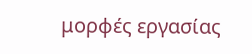μορφές εργασίας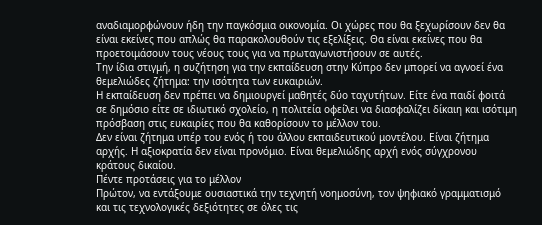αναδιαμορφώνουν ήδη την παγκόσμια οικονομία. Οι χώρες που θα ξεχωρίσουν δεν θα είναι εκείνες που απλώς θα παρακολουθούν τις εξελίξεις. Θα είναι εκείνες που θα προετοιμάσουν τους νέους τους για να πρωταγωνιστήσουν σε αυτές.
Την ίδια στιγμή, η συζήτηση για την εκπαίδευση στην Κύπρο δεν μπορεί να αγνοεί ένα θεμελιώδες ζήτημα: την ισότητα των ευκαιριών.
Η εκπαίδευση δεν πρέπει να δημιουργεί μαθητές δύο ταχυτήτων. Είτε ένα παιδί φοιτά σε δημόσιο είτε σε ιδιωτικό σχολείο, η πολιτεία οφείλει να διασφαλίζει δίκαιη και ισότιμη πρόσβαση στις ευκαιρίες που θα καθορίσουν το μέλλον του.
Δεν είναι ζήτημα υπέρ του ενός ή του άλλου εκπαιδευτικού μοντέλου. Είναι ζήτημα αρχής. Η αξιοκρατία δεν είναι προνόμιο. Είναι θεμελιώδης αρχή ενός σύγχρονου κράτους δικαίου.
Πέντε προτάσεις για το μέλλον
Πρώτον, να εντάξουμε ουσιαστικά την τεχνητή νοημοσύνη, τον ψηφιακό γραμματισμό και τις τεχνολογικές δεξιότητες σε όλες τις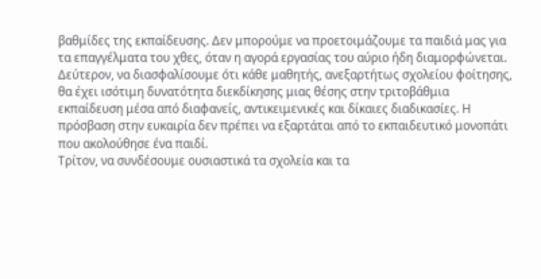βαθμίδες της εκπαίδευσης. Δεν μπορούμε να προετοιμάζουμε τα παιδιά μας για τα επαγγέλματα του χθες, όταν η αγορά εργασίας του αύριο ήδη διαμορφώνεται.
Δεύτερον, να διασφαλίσουμε ότι κάθε μαθητής, ανεξαρτήτως σχολείου φοίτησης, θα έχει ισότιμη δυνατότητα διεκδίκησης μιας θέσης στην τριτοβάθμια εκπαίδευση μέσα από διαφανείς, αντικειμενικές και δίκαιες διαδικασίες. Η πρόσβαση στην ευκαιρία δεν πρέπει να εξαρτάται από το εκπαιδευτικό μονοπάτι που ακολούθησε ένα παιδί.
Τρίτον, να συνδέσουμε ουσιαστικά τα σχολεία και τα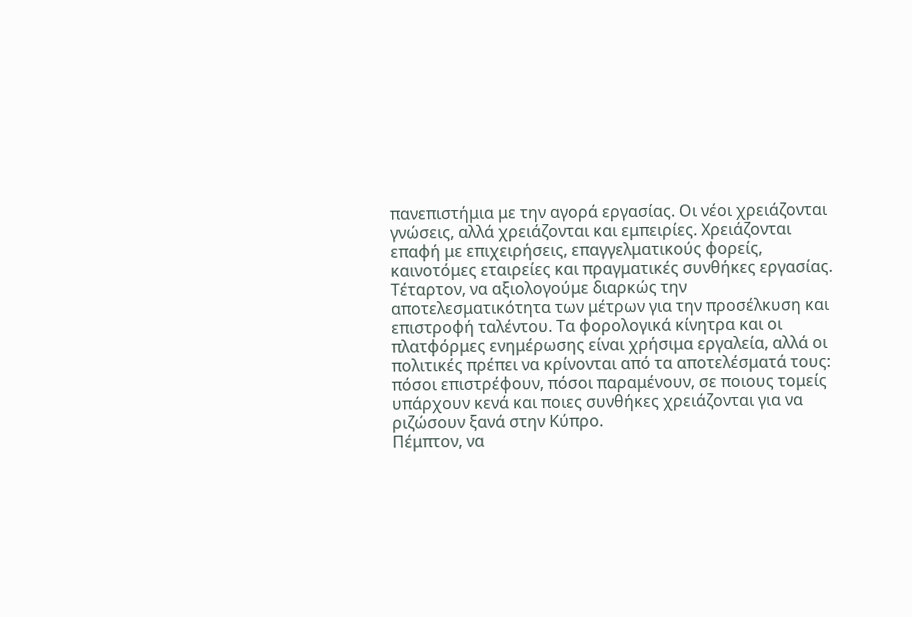πανεπιστήμια με την αγορά εργασίας. Οι νέοι χρειάζονται γνώσεις, αλλά χρειάζονται και εμπειρίες. Χρειάζονται επαφή με επιχειρήσεις, επαγγελματικούς φορείς, καινοτόμες εταιρείες και πραγματικές συνθήκες εργασίας.
Τέταρτον, να αξιολογούμε διαρκώς την αποτελεσματικότητα των μέτρων για την προσέλκυση και επιστροφή ταλέντου. Τα φορολογικά κίνητρα και οι πλατφόρμες ενημέρωσης είναι χρήσιμα εργαλεία, αλλά οι πολιτικές πρέπει να κρίνονται από τα αποτελέσματά τους: πόσοι επιστρέφουν, πόσοι παραμένουν, σε ποιους τομείς υπάρχουν κενά και ποιες συνθήκες χρειάζονται για να ριζώσουν ξανά στην Κύπρο.
Πέμπτον, να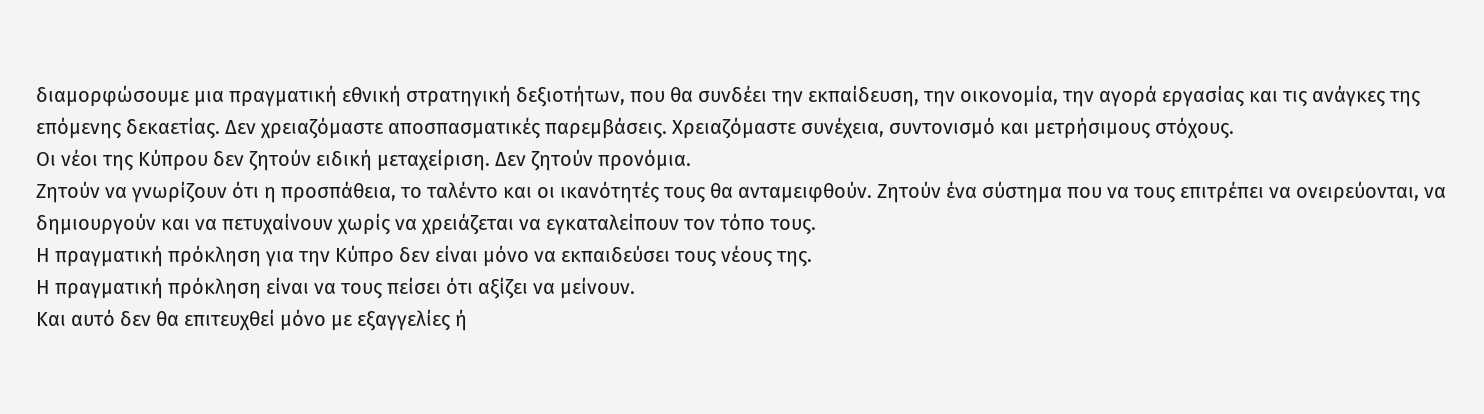διαμορφώσουμε μια πραγματική εθνική στρατηγική δεξιοτήτων, που θα συνδέει την εκπαίδευση, την οικονομία, την αγορά εργασίας και τις ανάγκες της επόμενης δεκαετίας. Δεν χρειαζόμαστε αποσπασματικές παρεμβάσεις. Χρειαζόμαστε συνέχεια, συντονισμό και μετρήσιμους στόχους.
Οι νέοι της Κύπρου δεν ζητούν ειδική μεταχείριση. Δεν ζητούν προνόμια.
Ζητούν να γνωρίζουν ότι η προσπάθεια, το ταλέντο και οι ικανότητές τους θα ανταμειφθούν. Ζητούν ένα σύστημα που να τους επιτρέπει να ονειρεύονται, να δημιουργούν και να πετυχαίνουν χωρίς να χρειάζεται να εγκαταλείπουν τον τόπο τους.
Η πραγματική πρόκληση για την Κύπρο δεν είναι μόνο να εκπαιδεύσει τους νέους της.
Η πραγματική πρόκληση είναι να τους πείσει ότι αξίζει να μείνουν.
Και αυτό δεν θα επιτευχθεί μόνο με εξαγγελίες ή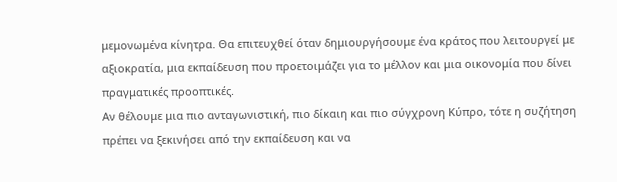μεμονωμένα κίνητρα. Θα επιτευχθεί όταν δημιουργήσουμε ένα κράτος που λειτουργεί με αξιοκρατία, μια εκπαίδευση που προετοιμάζει για το μέλλον και μια οικονομία που δίνει πραγματικές προοπτικές.
Αν θέλουμε μια πιο ανταγωνιστική, πιο δίκαιη και πιο σύγχρονη Κύπρο, τότε η συζήτηση πρέπει να ξεκινήσει από την εκπαίδευση και να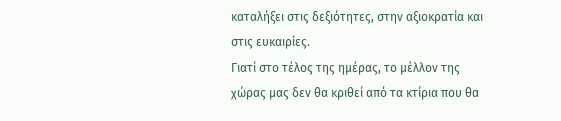καταλήξει στις δεξιότητες, στην αξιοκρατία και στις ευκαιρίες.
Γιατί στο τέλος της ημέρας, το μέλλον της χώρας μας δεν θα κριθεί από τα κτίρια που θα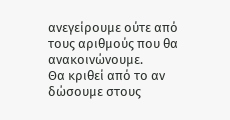ανεγείρουμε ούτε από τους αριθμούς που θα ανακοινώνουμε.
Θα κριθεί από το αν δώσουμε στους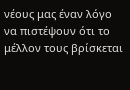νέους μας έναν λόγο να πιστέψουν ότι το μέλλον τους βρίσκεται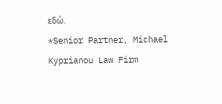εδώ.
*Senior Partner, Michael Kyprianou Law Firm